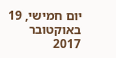יום חמישי, 19 באוקטובר 2017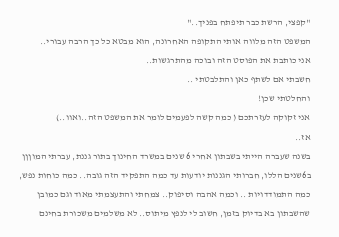"קפצי, הרשת כבר תיפתח בפניך.."
המשפט הזה מלווה אותי התקופה האחרונה, הוא מבטא כל כך הרבה עבורי..
אני כותבת את הפוסט הזה ובוכה מהתרגשות..
חשבתי אם לשתף כאן והתלבטתי ..
והחלטתי שכן!
אני זקוקה לעזרתכם ( כמה קשה לפעמים לומר את המשפט הזה..ואוו..)
אז..
בשנה שעברה הייתי בשבתון אחרי 6 שנים במשרד החינוך בתור גננת, עברתי המוןןן ב6שנים הללו, חברותי הגננות יודעות עד כמה התפקיד הזה גובה.. כמה כוחות נפש, כמה התמודדויות .. וכמה אהבה וסיפוק.. צמחתי והתעצמתי מאוד וגם כמובן שהשבתון בא בדיוק בזמן, חשוב לי לנפץ מיתוס.. לא משלמים משכורת בחינם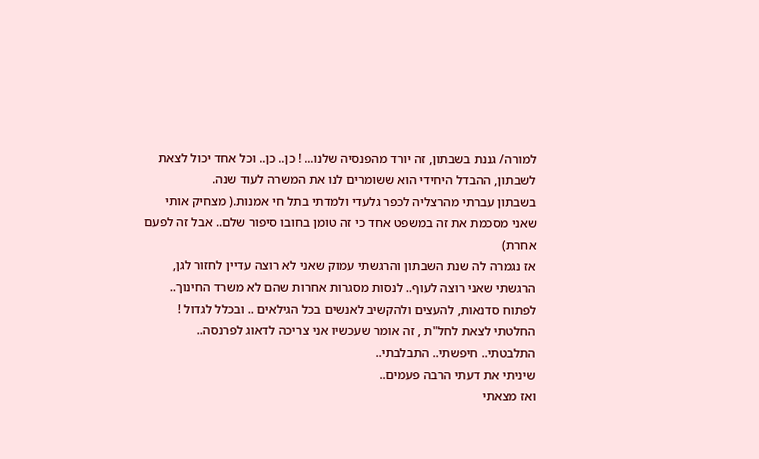למורה/ גננת בשבתון, זה יורד מהפנסיה שלנו... ! כן.. כן.. וכל אחד יכול לצאת לשבתון, ההבדל היחידי הוא ששומרים לנו את המשרה לעוד שנה.
בשבתון עברתי מהרצליה לכפר גלעדי ולמדתי בתל חי אמנות.( מצחיק אותי שאני מסכמת את זה במשפט אחד כי זה טומן בחובו סיפור שלם.. אבל זה לפעם אחרת)
אז נגמרה לה שנת השבתון והרגשתי עמוק שאני לא רוצה עדיין לחזור לגן, הרגשתי שאני רוצה לעוף.. לנסות מסגרות אחרות שהם לא משרד החינוך.. לפתוח סדנאות, להעצים ולהקשיב לאנשים בכל הגילאים .. ובכלל לגדול !
החלטתי לצאת לחל"ת , זה אומר שעכשיו אני צריכה לדאוג לפרנסה..
התלבטתי.. חיפשתי.. התבלבתי..
שיניתי את דעתי הרבה פעמים..
ואז מצאתי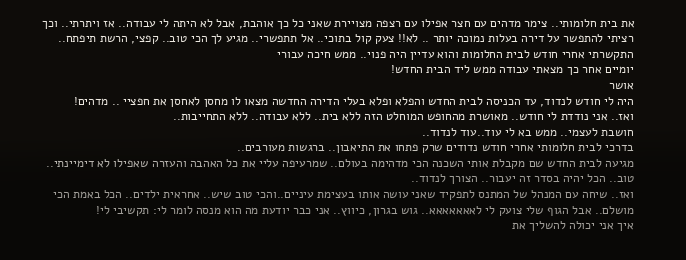את בית חלומותי.. צימר מדהים עם חצר אפילו עם רצפה מצויירת שאני כל כך אוהבת, אבל לא היתה לי עבודה.. אז ויתרתי.. וכך רציתי להתפשר על דירה בעלות נמוכה יותר .. לא!! צעק קול בתוכי.. אל תתפשרי.. מגיע לך הכי טוב.. קפצי, הרשת תיפתח..
התקשרתי אחרי חודש לבית החלומות והוא עדיין היה פנוי.. ממש חיכה עבורי
יומיים אחר כך מצאתי עבודה ממש ליד הבית החדש!
אושר
היה לי חודש לנדוד, עד הכניסה לבית החדש והפלא ופלא בעלי הדירה החדשה מצאו לו מחסן לאחסן את חפציי .. מדהים!
ואז.. אני נודדת לי חודש.. מאושרת מהחופש המוחלט הזה ללא בית.. ללא עבודה.. ללא התחייבות..
חושבת לעצמי.. ממש בא לי עוד..עוד לנדוד..
בדרכי לבית חלומותי אחרי חודש נדודים שרק פתחו את התיאבון.. ברגשות מעורבים..
מגיעה לבית החדש שם מקבלת אותי השכנה הכי מדהימה בעולם.. שמרעיפה עליי את כל האהבה והעזרה שאפילו לא דימיינתי..
טוב.. הכל יהיה בסדר זה יעבור.. הצורך לנדוד..
ואז.. שיחה עם המנהל של המתנס לתפקיד שאני עושה אותו בעצימת עיניים..והכי טוב שיש.. אחראית ילדים.. הכל באמת הכי מושלם.. אבל הגוף שלי צועק לי לאאאאאאא.. גוש בגרון, כיווץ.. אני כבר יודעת מה הוא מנסה לומר לי: תקשיבי לי!
איך אני יכולה להשליך את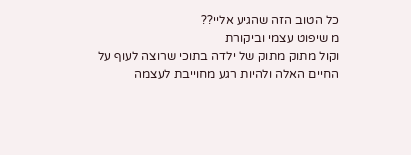כל הטוב הזה שהגיע אליי??
מ שיפוט עצמי וביקורת
וקול מתוק מתוק של ילדה בתוכי שרוצה לעוף על החיים האלה ולהיות רגע מחוייבת לעצמה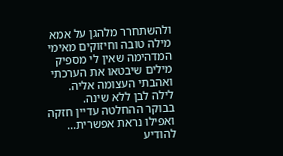ולהשתחרר מלהגן על אמא
מילה טובה וחיזוקים מאימי המדהימה שאין לי מספיק מילים שיבטאו את הערכתי ואהבתי העצומה אליה.
לילה לבן ללא שינה.
בבוקר ההחלטה עדיין חזקה ואפילו נראת אפשרית...
להודיע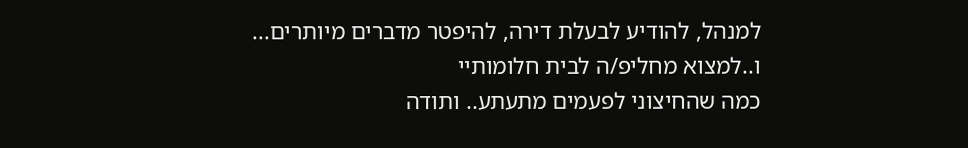למנהל, להודיע לבעלת דירה, להיפטר מדברים מיותרים...
ו..למצוא מחליפ/ה לבית חלומותיי
כמה שהחיצוני לפעמים מתעתע.. ותודה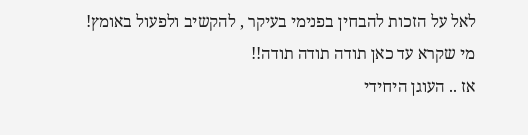לאל על הזכות להבחין בפנימי בעיקר , להקשיב ולפעול באומץ!
מי שקרא עד כאן תודה תודה תודה!!
אז .. העוגן היחידי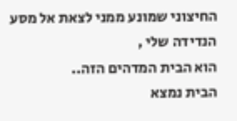החיצוני שמונע ממני לצאת אל מסע הנדידה שלי ,
הוא הבית המדהים הזה..
הבית נמצא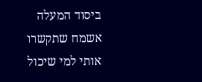ביסוד המעלה
אשמח שתקשרו אותי למי שיכול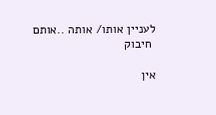לעניין אותו/ אותה ..אותם
 חיבוק

אין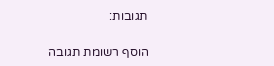תגובות:

הוסף רשומת תגובה